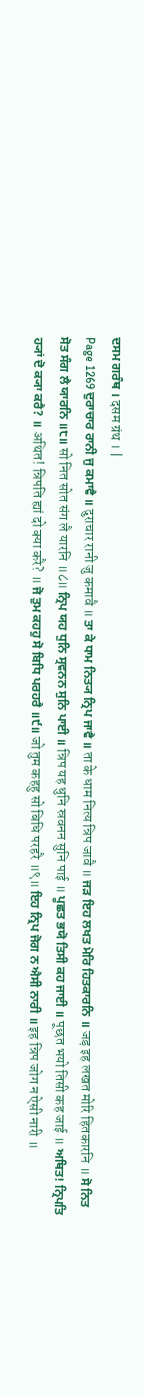ਦਸਮ ਗਰੰਥ । दसम ग्रंथ । |
Page 1269 ਦੁਰਾਚਾਰ ਰਾਨੀ ਜੁ ਕਮਾਵੈ ॥ दुराचार रानी जु कमावै ॥ ਤਾ ਕੇ ਧਾਮ ਨਿਤ੍ਯ ਨ੍ਰਿਪ ਜਾਵੈ ॥ ता के धाम नित्य न्रिप जावै ॥ ਜੜ ਇਹ ਲਖਤ ਮੋਰਿ ਹਿਤਕਾਰਨਿ ॥ जड़ इह लखत मोरि हितकारनि ॥ ਸੋ ਨਿਤ ਸੋਤ ਸੰਗ ਲੈ ਯਾਰਨਿ ॥੮॥ सो नित सोत संग लै यारनि ॥८॥ ਨ੍ਰਿਪ ਯਹ ਧੁਨਿ ਸ੍ਰਵਨਨ ਸੁਨਿ ਪਾਈ ॥ न्रिप यह धुनि स्रवनन सुनि पाई ॥ ਪੂਛਤ ਭਯੋ ਤਿਸੀ ਕਹ ਜਾਈ ॥ पूछत भयो तिसी कह जाई ॥ ਅਥਿਤ! ਨ੍ਰਿਪਤਿ ਹ੍ਯਾਂ ਦੋ ਕ੍ਯਾ ਕਰੈ? ॥ अथित! न्रिपति ह्यां दो क्या करै? ॥ ਜੋ ਤੁਮ ਕਹਹੁ ਸੋ ਬਿਧਿ ਪਰਹਰੈ ॥੯॥ जो तुम कहहु सो बिधि परहरै ॥९॥ ਇਹ ਨ੍ਰਿਪ ਜੋਗ ਨ ਐਸੀ ਨਾਰੀ ॥ इह न्रिप जोग न ऐसी नारी ॥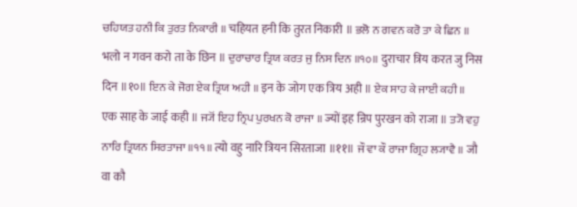ਚਹਿਯਤ ਹਨੀ ਕਿ ਤੁਰਤ ਨਿਕਾਰੀ ॥ चहियत हनी कि तुरत निकारी ॥ ਭਲੋ ਨ ਗਵਨ ਕਰੋ ਤਾ ਕੇ ਛਿਨ ॥ भलो न गवन करो ता के छिन ॥ ਦੁਰਾਚਾਰ ਤ੍ਰਿਯ ਕਰਤ ਜੁ ਨਿਸ ਦਿਨ ॥੧੦॥ दुराचार त्रिय करत जु निस दिन ॥१०॥ ਇਨ ਕੇ ਜੋਗ ਏਕ ਤ੍ਰਿਯ ਅਹੀ ॥ इन के जोग एक त्रिय अही ॥ ਏਕ ਸਾਹ ਕੇ ਜਾਈ ਕਹੀ ॥ एक साह के जाई कही ॥ ਜ੍ਯੋਂ ਇਹ ਨ੍ਰਿਪ ਪੁਰਖਨ ਕੋ ਰਾਜਾ ॥ ज्यों इह न्रिप पुरखन को राजा ॥ ਤ੍ਯੋ ਵਹੁ ਨਾਰਿ ਤ੍ਰਿਯਨ ਸਿਰਤਾਜਾ ॥੧੧॥ त्यो वहु नारि त्रियन सिरताजा ॥११॥ ਜੌ ਵਾ ਕੌ ਰਾਜਾ ਗ੍ਰਿਹ ਲ੍ਯਾਵੈ ॥ जौ वा कौ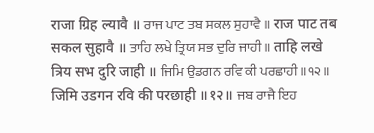राजा ग्रिह ल्यावै ॥ ਰਾਜ ਪਾਟ ਤਬ ਸਕਲ ਸੁਹਾਵੈ ॥ राज पाट तब सकल सुहावै ॥ ਤਾਹਿ ਲਖੇ ਤ੍ਰਿਯ ਸਭ ਦੁਰਿ ਜਾਹੀ ॥ ताहि लखे त्रिय सभ दुरि जाही ॥ ਜਿਮਿ ਉਡਗਨ ਰਵਿ ਕੀ ਪਰਛਾਹੀ ॥੧੨॥ जिमि उडगन रवि की परछाही ॥१२॥ ਜਬ ਰਾਜੈ ਇਹ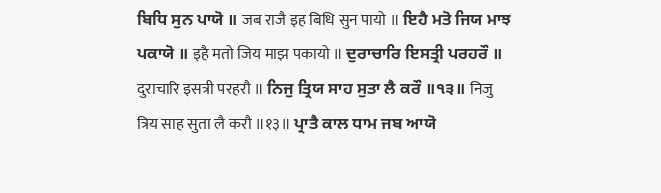ਬਿਧਿ ਸੁਨ ਪਾਯੋ ॥ जब राजै इह बिधि सुन पायो ॥ ਇਹੈ ਮਤੋ ਜਿਯ ਮਾਝ ਪਕਾਯੋ ॥ इहै मतो जिय माझ पकायो ॥ ਦੁਰਾਚਾਰਿ ਇਸਤ੍ਰੀ ਪਰਹਰੌ ॥ दुराचारि इसत्री परहरौ ॥ ਨਿਜੁ ਤ੍ਰਿਯ ਸਾਹ ਸੁਤਾ ਲੈ ਕਰੌ ॥੧੩॥ निजु त्रिय साह सुता लै करौ ॥१३॥ ਪ੍ਰਾਤੈ ਕਾਲ ਧਾਮ ਜਬ ਆਯੋ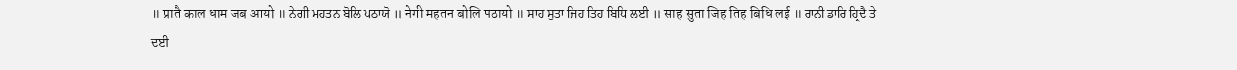॥ प्रातै काल धाम जब आयो ॥ ਨੇਗੀ ਮਹਤਨ ਬੋਲਿ ਪਠਾਯੋ ॥ नेगी महतन बोलि पठायो ॥ ਸਾਹ ਸੁਤਾ ਜਿਹ ਤਿਹ ਬਿਧਿ ਲਈ ॥ साह सुता जिह तिह बिधि लई ॥ ਰਾਨੀ ਡਾਰਿ ਹ੍ਰਿਦੈ ਤੇ ਦਈ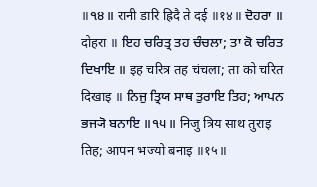॥੧੪॥ रानी डारि ह्रिदै ते दई ॥१४॥ ਦੋਹਰਾ ॥ दोहरा ॥ ਇਹ ਚਰਿਤ੍ਰ ਤਹ ਚੰਚਲਾ; ਤਾ ਕੋ ਚਰਿਤ ਦਿਖਾਇ ॥ इह चरित्र तह चंचला; ता को चरित दिखाइ ॥ ਨਿਜੁ ਤ੍ਰਿਯ ਸਾਥ ਤੁਰਾਇ ਤਿਹ; ਆਪਨ ਭਜ੍ਯੋ ਬਨਾਇ ॥੧੫॥ निजु त्रिय साथ तुराइ तिह; आपन भज्यो बनाइ ॥१५॥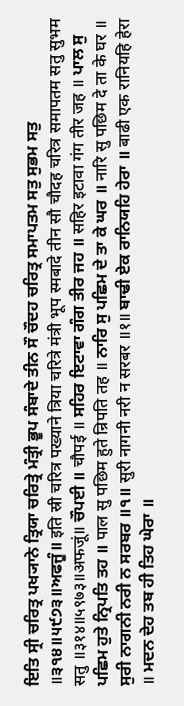ਇਤਿ ਸ੍ਰੀ ਚਰਿਤ੍ਰ ਪਖ੍ਯਾਨੇ ਤ੍ਰਿਯਾ ਚਰਿਤ੍ਰੇ ਮੰਤ੍ਰੀ ਭੂਪ ਸੰਬਾਦੇ ਤੀਨ ਸੌ ਚੌਦਹ ਚਰਿਤ੍ਰ ਸਮਾਪਤਮ ਸਤੁ ਸੁਭਮ ਸਤੁ ॥੩੧੪॥੫੯੭੩॥ਅਫਜੂੰ॥ इति स्री चरित्र पख्याने त्रिया चरित्रे मंत्री भूप स्मबादे तीन सौ चौदह चरित्र समापतम सतु सुभम सतु ॥३१४॥५९७३॥अफजूं॥ ਚੌਪਈ ॥ चौपई ॥ ਸਹਿਰ ਇਟਾਵਾ ਗੰਗ ਤੀਰ ਜਹ ॥ सहिर इटावा गंग तीर जह ॥ ਪਾਲ ਸੁ ਪਛਿਮ ਹੁਤੇ ਨ੍ਰਿਪਤਿ ਤਹ ॥ पाल सु पछिम हुते न्रिपति तह ॥ ਨਾਰਿ ਸੁ ਪਛਿਮ ਦੇ ਤਾ ਕੇ ਘਰ ॥ नारि सु पछिम दे ता के घर ॥ ਸੁਰੀ ਨਾਗਨੀ ਨਰੀ ਨ ਸਰਬਰ ॥੧॥ सुरी नागनी नरी न सरबर ॥१॥ ਬਾਢੀ ਏਕ ਰਾਨਿਯਹਿ ਹੇਰਾ ॥ बाढी एक रानियहि हेरा ॥ ਮਦਨ ਦੇਹ ਤਬ ਹੀ ਤਿਹ ਘੇਰਾ ॥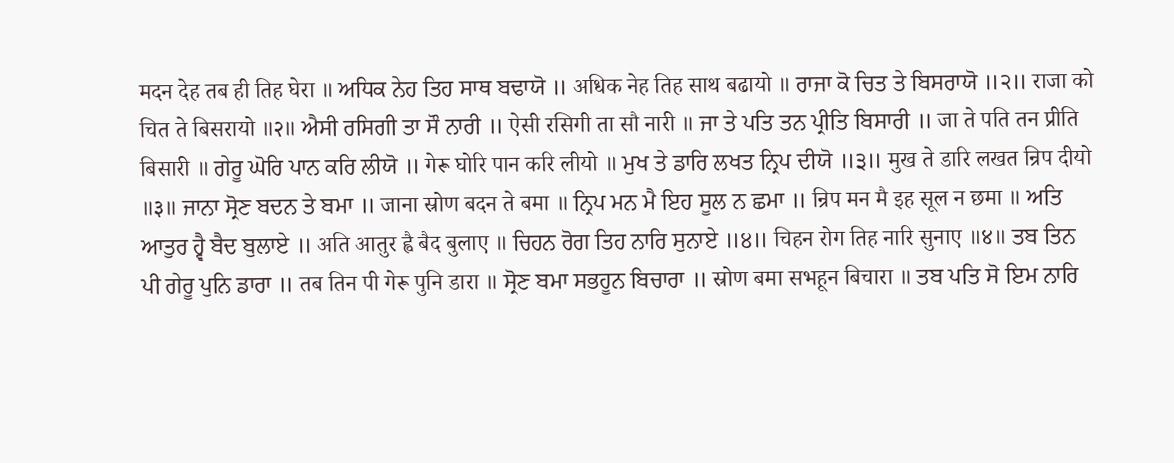मदन देह तब ही तिह घेरा ॥ ਅਧਿਕ ਨੇਹ ਤਿਹ ਸਾਥ ਬਢਾਯੋ ॥ अधिक नेह तिह साथ बढायो ॥ ਰਾਜਾ ਕੋ ਚਿਤ ਤੇ ਬਿਸਰਾਯੋ ॥੨॥ राजा को चित ते बिसरायो ॥२॥ ਐਸੀ ਰਸਿਗੀ ਤਾ ਸੌ ਨਾਰੀ ॥ ऐसी रसिगी ता सौ नारी ॥ ਜਾ ਤੇ ਪਤਿ ਤਨ ਪ੍ਰੀਤਿ ਬਿਸਾਰੀ ॥ जा ते पति तन प्रीति बिसारी ॥ ਗੇਰੂ ਘੋਰਿ ਪਾਨ ਕਰਿ ਲੀਯੋ ॥ गेरू घोरि पान करि लीयो ॥ ਮੁਖ ਤੇ ਡਾਰਿ ਲਖਤ ਨ੍ਰਿਪ ਦੀਯੋ ॥੩॥ मुख ते डारि लखत न्रिप दीयो ॥३॥ ਜਾਨਾ ਸ੍ਰੋਣ ਬਦਨ ਤੇ ਬਮਾ ॥ जाना स्रोण बदन ते बमा ॥ ਨ੍ਰਿਪ ਮਨ ਮੈ ਇਹ ਸੂਲ ਨ ਛਮਾ ॥ न्रिप मन मै इह सूल न छमा ॥ ਅਤਿ ਆਤੁਰ ਹ੍ਵੈ ਬੈਦ ਬੁਲਾਏ ॥ अति आतुर ह्वै बैद बुलाए ॥ ਚਿਹਨ ਰੋਗ ਤਿਹ ਨਾਰਿ ਸੁਨਾਏ ॥੪॥ चिहन रोग तिह नारि सुनाए ॥४॥ ਤਬ ਤਿਨ ਪੀ ਗੇਰੂ ਪੁਨਿ ਡਾਰਾ ॥ तब तिन पी गेरू पुनि डारा ॥ ਸ੍ਰੋਣ ਬਮਾ ਸਭਹੂਨ ਬਿਚਾਰਾ ॥ स्रोण बमा सभहून बिचारा ॥ ਤਬ ਪਤਿ ਸੋ ਇਮ ਨਾਰਿ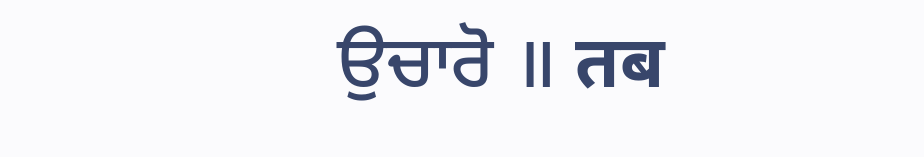ਉਚਾਰੋ ॥ तब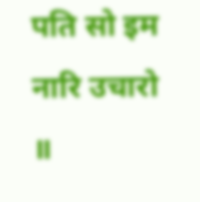पति सो इम नारि उचारो ॥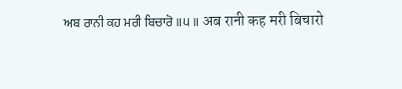ਅਬ ਰਾਨੀ ਕਹ ਮਰੀ ਬਿਚਾਰੋ ॥੫॥ अब रानी कह मरी बिचारो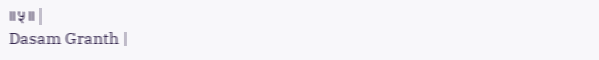॥५॥ |
Dasam Granth |